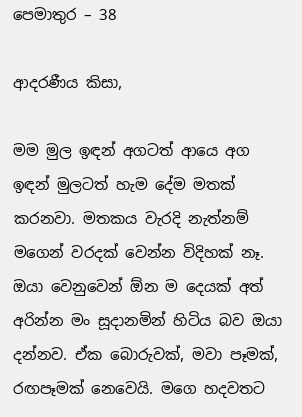පෙමාතුර – 38

ආදරණීය කිසා,

මම මුල ඉඳන් අගටත් ආයෙ අග ඉඳන් මුලටත් හැම දේම මතක් කරනවා. මතකය වැරදි නැත්නම් මගෙන් වරදක් වෙන්න විදිහක් නෑ. ඔයා වෙනුවෙන් ඕන ම දෙයක් අත් අරින්න මං සූදානමින් හිටිය බව ඔයා දන්නව. ඒක බොරුවක්, මවා පෑමක්, රඟපෑමක් නෙවෙයි. මගෙ හදවතට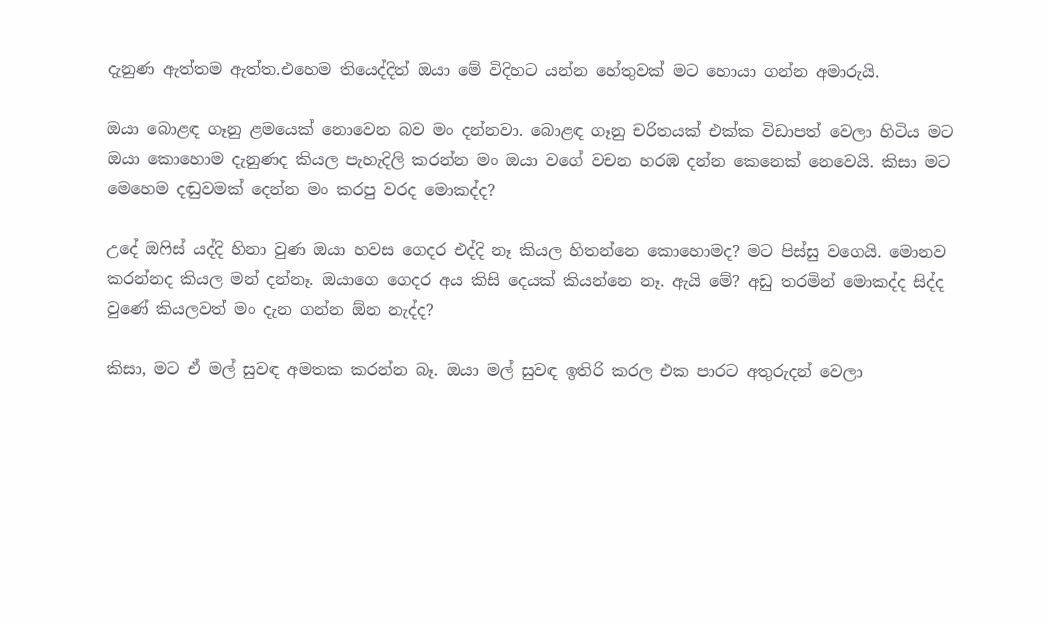දැනුණ ඇත්තම ඇත්ත.එහෙම තියෙද්දිත් ඔයා මේ විදිහට යන්න හේතුවක් මට හොයා ගන්න අමාරුයි.

ඔයා බොළඳ ගෑනු ළමයෙක් නොවෙන බව මං දන්නවා. බොළඳ ගෑනු චරිතයක් එක්ක විඩාපත් වෙලා හිටිය මට ඔයා කොහොම දැනුණද කියල පැහැදිලි කරන්න මං ඔයා වගේ වචන හරඹ දන්න කෙනෙක් නෙවෙයි. කිසා මට මෙහෙම දඬුවමක් දෙන්න මං කරපු වරද මොකද්ද?

උදේ ඔෆිස් යද්දි හිනා වුණ ඔයා හවස ගෙදර එද්දි නෑ කියල හිතන්නෙ කොහොමද? මට පිස්සු වගෙයි. මොනව කරන්නද කියල මන් දන්නෑ. ඔයාගෙ ගෙදර අය කිසි දෙයක් කියන්නෙ නෑ. ඇයි මේ? අඩු තරමින් මොකද්ද සිද්ද වුණේ කියලවත් මං දැන ගන්න ඕන නැද්ද?

කිසා, මට ඒ මල් සුවඳ අමතක කරන්න බෑ. ඔයා මල් සුවඳ ඉතිරි කරල එක පාරට අතුරුදන් වෙලා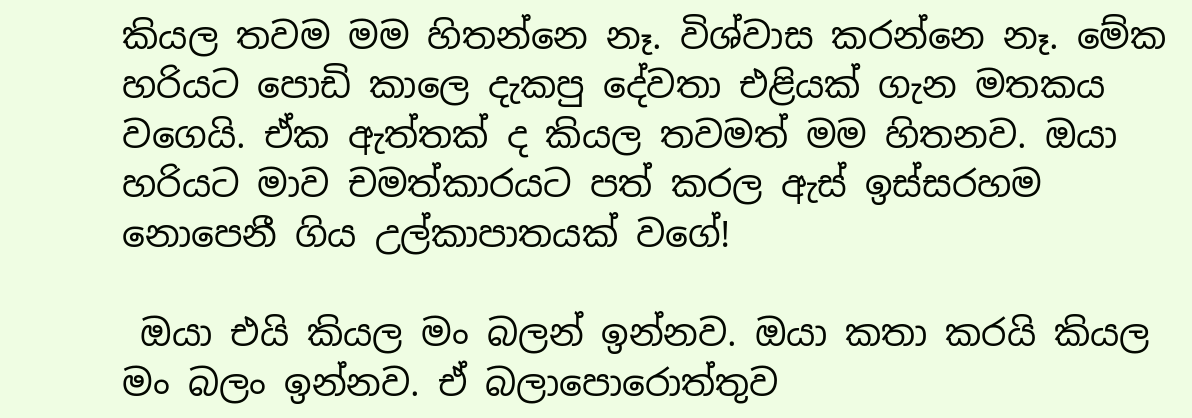කියල තවම මම හිතන්නෙ නෑ. විශ්වාස කරන්නෙ නෑ. මේක හරියට පොඩි කාලෙ දැකපු දේවතා එළියක් ගැන මතකය වගෙයි. ඒක ඇත්තක් ද කියල තවමත් මම හිතනව. ඔයා හරියට මාව චමත්කාරයට පත් කරල ඇස් ඉස්සරහම නොපෙනී ගිය උල්කාපාතයක් වගේ!

 ඔයා එයි කියල මං බලන් ඉන්නව. ඔයා කතා කරයි කියල මං බලං ඉන්නව. ඒ බලාපොරොත්තුව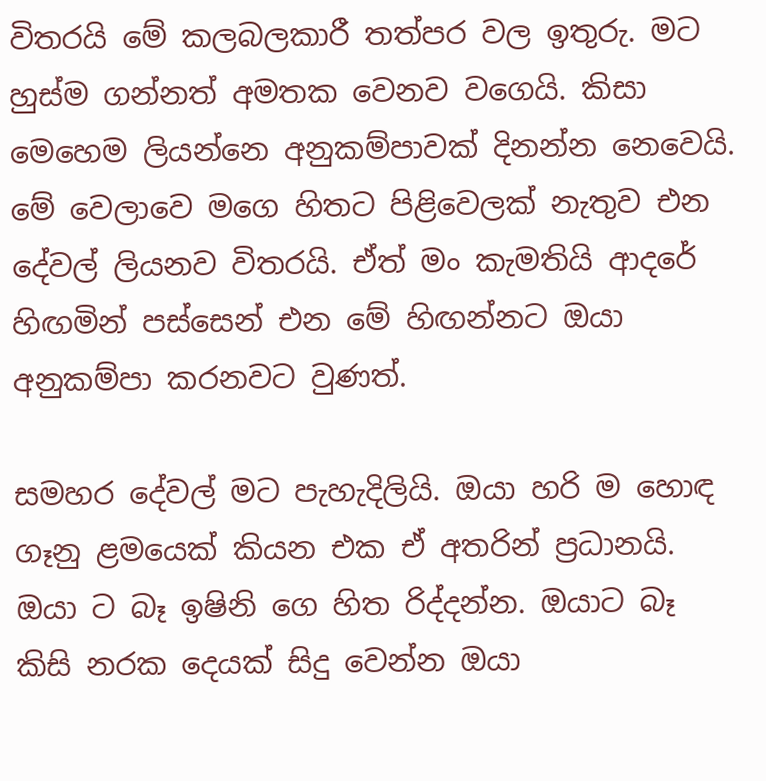විතරයි මේ කලබලකාරී තත්පර වල ඉතුරු. මට හුස්ම ගන්නත් අමතක වෙනව වගෙයි. කිසා මෙහෙම ලියන්නෙ අනුකම්පාවක් දිනන්න නෙවෙයි. මේ වෙලාවෙ මගෙ හිතට පිළිවෙලක් නැතුව එන දේවල් ලියනව විතරයි. ඒත් මං කැමතියි ආදරේ හිඟමින් පස්සෙන් එන මේ හිඟන්නට ඔයා අනුකම්පා කරනවට වුණත්.

සමහර දේවල් මට පැහැදිලියි. ඔයා හරි ම හොඳ ගෑනු ළමයෙක් කියන එක ඒ අතරින් ප්‍රධානයි. ඔයා ට බෑ ඉෂිනි ගෙ හිත රිද්දන්න. ඔයාට බෑ කිසි නරක දෙයක් සිදු වෙන්න ඔයා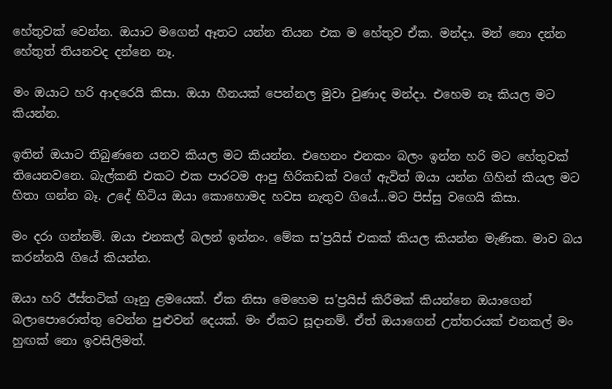හේතුවක් වෙන්න. ඔයාට මගෙන් ඈතට යන්න තියන එක ම හේතුව ඒක. මන්දා. මන් නො දන්න හේතුත් තියනවද දන්නෙ නෑ.

මං ඔයාට හරි ආදරෙයි කිසා. ඔයා හීනයක් පෙන්නල මුවා වුණාද මන්දා. එහෙම නෑ කියල මට කියන්න.

ඉතින් ඔයාට තිබුණනෙ යනව කියල මට කියන්න. එහෙනං එනකං බලං ඉන්න හරි මට හේතුවක් තියෙනවනෙ. බැල්කනි එකට එක පාරටම ආපු හිරිකඩක් වගේ ඇවිත් ඔයා යන්න ගිහින් කියල මට හිතා ගන්න බෑ. උදේ හිටිය ඔයා කොහොමද හවස නැතුව ගියේ…මට පිස්සු වගෙයි කිසා.

මං දරා ගන්නම්. ඔයා එනකල් බලන් ඉන්නං. මේක ස’ප්‍රයිස් එකක් කියල කියන්න මැණික. මාව බය කරන්නයි ගියේ කියන්න.

ඔයා හරි ඊස්තටික් ගෑනු ළමයෙක්. ඒක නිසා මෙහෙම ස’ප්‍රයිස් කිරීමක් කියන්නෙ ඔයාගෙන් බලාපොරොත්තු වෙන්න පුළුවන් දෙයක්. මං ඒකට සූදානම්. ඒත් ඔයාගෙන් උත්තරයක් එනකල් මං හුඟක් නො ඉවසිලිමත්.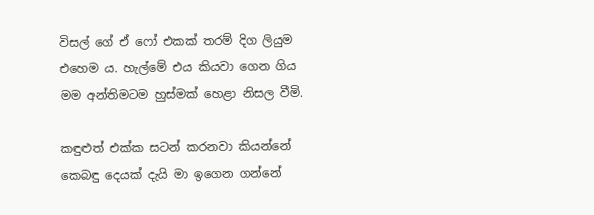විසල් ගේ ඒ ෆෝ එකක් තරම් දිග ලියුම එහෙම ය. හැල්මේ එය කියවා ගෙන ගිය මම අන්තිමටම හුස්මක් හෙළා නිසල වීමි.

කඳුළුත් එක්ක සටන් කරනවා කියන්නේ කෙබඳු දෙයක් දැයි මා ඉගෙන ගන්නේ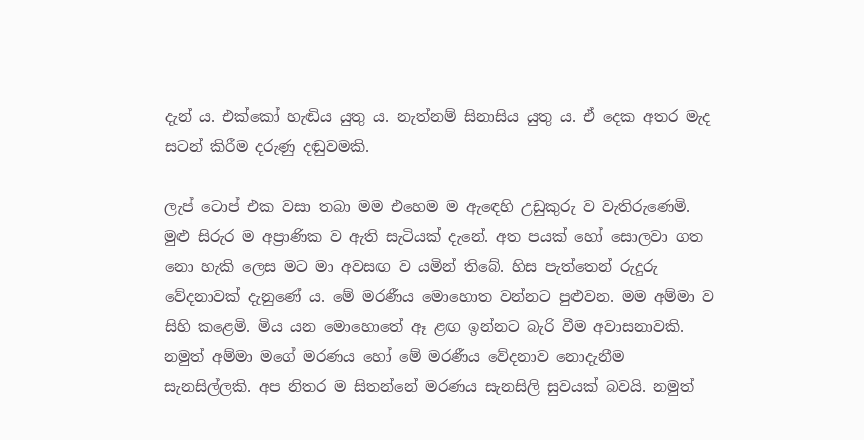දැන් ය. එක්කෝ හැඬිය යුතු ය. නැත්නම් සිනාසිය යුතු ය. ඒ දෙක අතර මැද සටන් කිරීම දරුණු දඬුවමකි.

ලැප් ටොප් එක වසා තබා මම එහෙම ම ඇඳෙහි උඩුකුරු ව වැතිරුණෙමි. මුළු සිරුර ම අප්‍රාණික ව ඇති සැටියක් දැනේ. අත පයක් හෝ සොලවා ගත නො හැකි ලෙස මට මා අවසඟ ව යමින් තිබේ. හිස පැත්තෙන් රුදුරු වේදනාවක් දැනුණේ ය. මේ මරණීය මොහොත වන්නට පුළුවන. මම අම්මා ව සිහි කළෙමි. මිය යන මොහොතේ ඈ ළඟ ඉන්නට බැරි වීම අවාසනාවකි. නමුත් අම්මා මගේ මරණය හෝ මේ මරණීය වේදනාව නොදැනීම සැනසිල්ලකි. අප නිතර ම සිතන්නේ මරණය සැනසිලි සුවයක් බවයි. නමුත්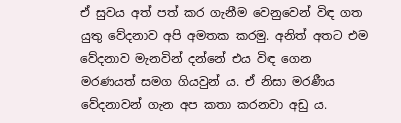ඒ සුවය අත් පත් කර ගැනීම වෙනුවෙන් විඳ ගත යුතු වේදනාව අපි අමතක කරමු. අනිත් අතට එම වේදනාව මැනවින් දන්නේ එය විඳ ගෙන මරණයත් සමග ගියවුන් ය. ඒ නිසා මරණීය වේදනාවන් ගැන අප කතා කරනවා අඩු ය.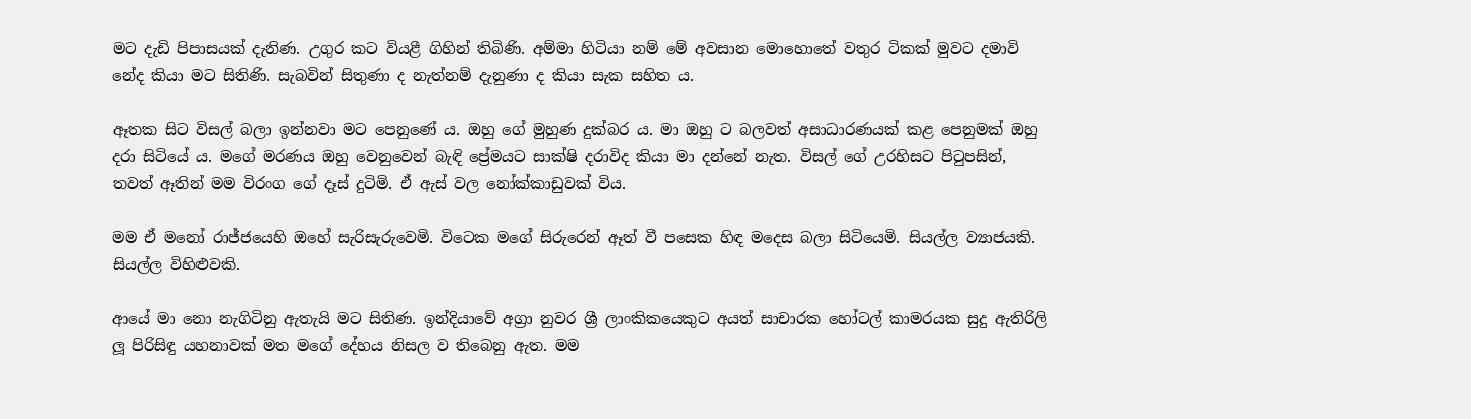මට දැඩි පිපාසයක් දැනිණ. උගුර කට වියළී ගිහින් තිබිණි. අම්මා හිටියා නම් මේ අවසාන මොහොතේ වතුර ටිකක් මුවට දමාවි නේද කියා මට සිතිණි. සැබවින් සිතුණා ද නැත්නම් දැනුණා ද කියා සැක සහිත ය.

ඈතක සිට විසල් බලා ඉන්නවා මට පෙනුණේ ය. ඔහු ගේ මුහුණ දුක්බර ය. මා ඔහු ට බලවත් අසාධාරණයක් කළ පෙනුමක් ඔහු දරා සිටියේ ය. මගේ මරණය ඔහු වෙනුවෙන් බැඳි ප්‍රේමයට සාක්ෂි දරාවිද කියා මා දන්නේ නැත. විසල් ගේ උරහිසට පිටුපසින්, තවත් ඈතින් මම විරංග ගේ දෑස් දුටිමි. ඒ ඇස් වල නෝක්කාඩුවක් විය.

මම ඒ මනෝ රාජ්ජයෙහි ඔහේ සැරිසැරුවෙමි. විටෙක මගේ සිරුරෙන් ඈත් වී පසෙක හිඳ මදෙස බලා සිටියෙමි. සියල්ල ව්‍යාජයකි. සියල්ල විහිළුවකි.

ආයේ මා නො නැගිටිනු ඇතැයි මට සිතිණ. ඉන්දියාවේ අග්‍රා නුවර ශ්‍රී ලාංකිකයෙකුට අයත් සාචාරක හෝටල් කාමරයක සුදු ඇතිරිලි ලූ පිරිසිඳු යහනාවක් මත මගේ දේහය නිසල ව තිබෙනු ඇත. මම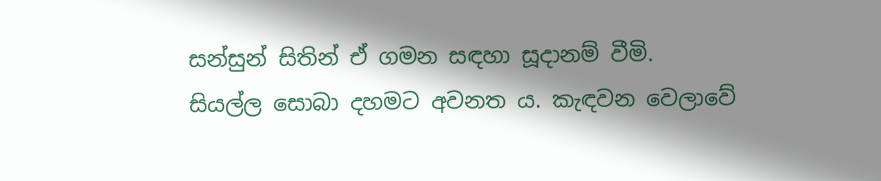සන්සුන් සිතින් ඒ ගමන සඳහා සූදානම් වීමි. සියල්ල සොබා දහමට අවනත ය. කැඳවන වෙලාවේ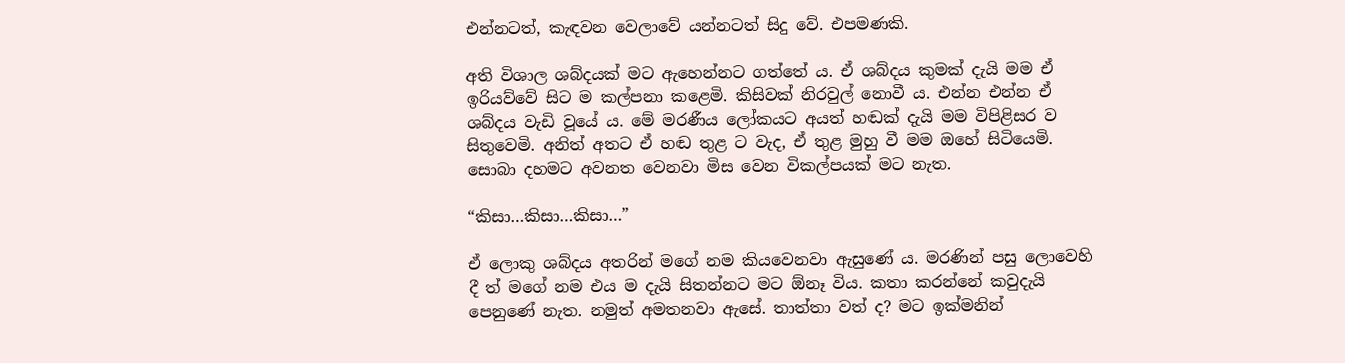එන්නටත්, කැඳවන වෙලාවේ යන්නටත් සිදු වේ. එපමණකි.

අති විශාල ශබ්දයක් මට ඇහෙන්නට ගත්තේ ය. ඒ ශබ්දය කුමක් දැයි මම ඒ ඉරියව්වේ සිට ම කල්පනා කළෙමි. කිසිවක් නිරවුල් නොවී ය. එන්න එන්න ඒ ශබ්දය වැඩි වූයේ ය. මේ මරණීය ලෝකයට අයත් හඬක් දැයි මම විපිළිසර ව සිතුවෙමි. අනිත් අතට ඒ හඬ තුළ ට වැද, ඒ තුළ මුහු වී මම ඔහේ සිටියෙමි. සොබා දහමට අවනත වෙනවා මිස වෙන විකල්පයක් මට නැත.

“කිසා…කිසා…කිසා…”

ඒ ලොකු ශබ්දය අතරින් මගේ නම කියවෙනවා ඇසුණේ ය. මරණින් පසු ලොවෙහි දී ත් මගේ නම එය ම දැයි සිතන්නට මට ඕනෑ විය. කතා කරන්නේ කවුදැයි පෙනුණේ නැත. නමුත් අමතනවා ඇසේ. තාත්තා වත් ද? මට ඉක්මනින්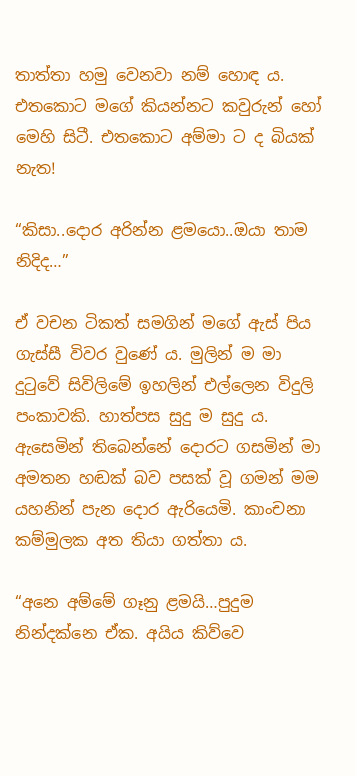තාත්තා හමු වෙනවා නම් හොඳ ය. එතකොට මගේ කියන්නට කවුරුන් හෝ මෙහි සිටී. එතකොට අම්මා ට ද බියක් නැත!

“කිසා..දොර අරින්න ළමයො..ඔයා තාම නිදිද…”

ඒ වචන ටිකත් සමගින් මගේ ඇස් පිය ගැස්සී විවර වුණේ ය. මුලින් ම මා දුටුවේ සිවිලිමේ ඉහලින් එල්ලෙන විදුලි පංකාවකි. හාත්පස සුදු ම සුදු ය. ඇසෙමින් තිබෙන්නේ දොරට ගසමින් මා අමතන හඬක් බව පසක් වූ ගමන් මම යහනින් පැන දොර ඇරියෙමි. කාංචනා කම්මුලක අත තියා ගත්තා ය.

“අනෙ අම්මේ ගෑනු ළමයි…පුදුම නින්දක්නෙ ඒක. අයිය කිව්වෙ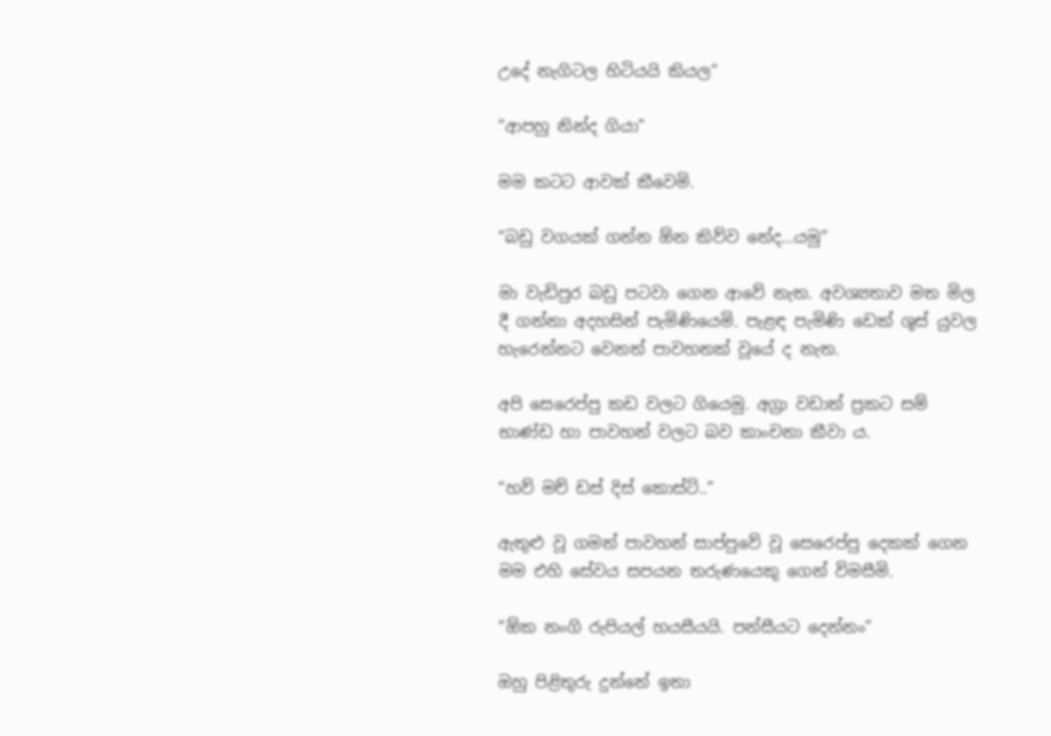උදේ නැගිටල හිටියයි කියල”

“ආපහු නින්ද ගියා”

මම කටට ආවක් කීවෙමි.

“බඩු වගයක් ගන්න ඕන කිව්ව නේද…යමු”

මා වැඩිපුර බඩු පටවා ගෙන ආවේ නැත. අවශ්‍යතාව මත මිල දී ගන්නා අදහසින් පැමිණියෙමි. පැළඳ පැමිණි ඩෙක් ශූස් යුවල හැරෙන්නට වෙනත් පාවහනක් වූයේ ද නැත.

අපි සෙරෙප්පු කඩ වලට ගියෙමු. අග්‍රා වඩාත් ප්‍රකට සම් භාණ්ඩ හා පාවහන් වලට බව කාංචනා කීවා ය.

“හව් මච් ඩස් දිස් කොස්ට්..”

ඇතුළු වූ ගමන් පාවහන් සාප්පුවේ වූ සෙරෙප්පු දෙකක් ගෙන මම එහි සේවය සපයන තරුණයෙකු ගෙන් විමසීමි.

“ඕක නංගි රුපියල් හයසීයයි. පන්සීයට දෙන්නං”

ඔහු පිළිතුරු දුන්නේ ඉතා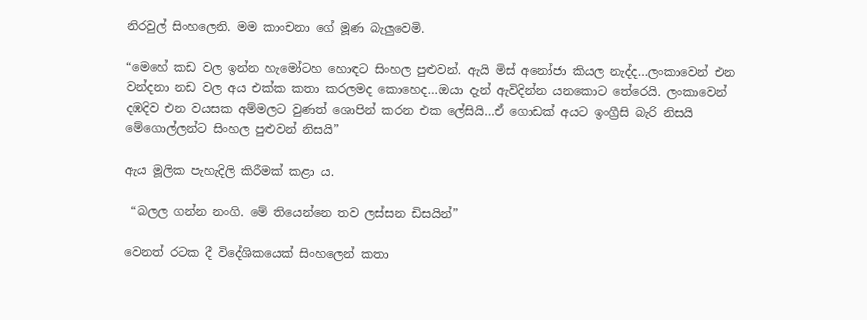නිරවුල් සිංහලෙනි. මම කාංචනා ගේ මූණ බැලුවෙමි.

“මෙහේ කඩ වල ඉන්න හැමෝටහ හොඳට සිංහල පුළුවන්. ඇයි මිස් අනෝජා කියල නැද්ද…ලංකාවෙන් එන වන්දනා නඩ වල අය එක්ක කතා කරලමද කොහෙද…ඔයා දැන් ඇවිදින්න යනකොට තේරෙයි. ලංකාවෙන් දඹදිව එන වයසක අම්මලට වුණත් ශොපින් කරන එක ලේසියි…ඒ ගොඩක් අයට ඉංග්‍රීසි බැරි නිසයි මේගොල්ලන්ට සිංහල පුළුවන් නිසයි”

ඇය මූලික පැහැදිලි කිරීමක් කළා ය.

 “බලල ගන්න නංගි. මේ තියෙන්නෙ තව ලස්සන ඩිසයින්”

වෙනත් රටක දී විදේශිකයෙක් සිංහලෙන් කතා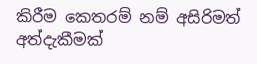කිරීම කෙතරම් නම් අසිරිමත් අත්දැකීමක්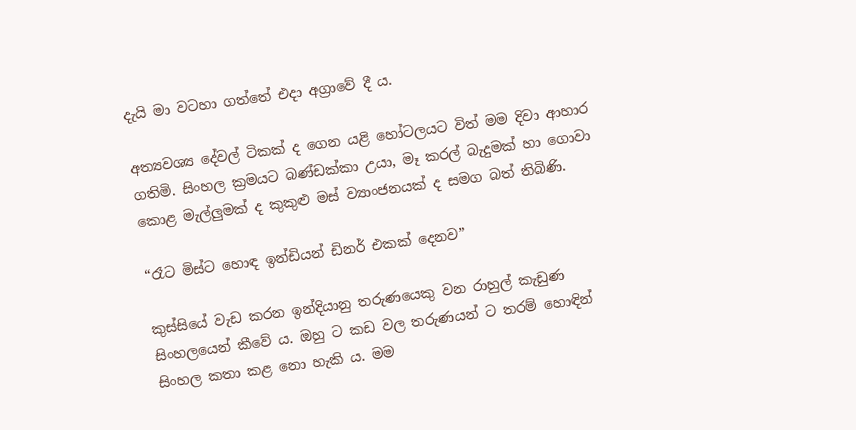දැයි මා වටහා ගත්තේ එදා අග්‍රාවේ දී ය.

අත්‍යවශ්‍ය දේවල් ටිකක් ද ගෙන යළි හෝටලයට විත් මම දිවා ආහාර ගතිමි. සිංහල ක්‍රමයට බණ්ඩක්කා උයා, මෑ කරල් බැදුමක් හා ගොවා කොළ මැල්ලුමක් ද කුකුළු මස් ව්‍යාංජනයක් ද සමග බත් තිබිණි.

“රෑට මිස්ට හොඳ ඉන්ඩියන් ඩිනර් එකක් දෙනව”

කුස්සියේ වැඩ කරන ඉන්දියානු තරුණයෙකු වන රාහුල් කැඩුණ සිංහලයෙන් කීවේ ය. ඔහු ට කඩ වල තරුණයන් ට තරම් හොඳින් සිංහල කතා කළ නො හැකි ය. මම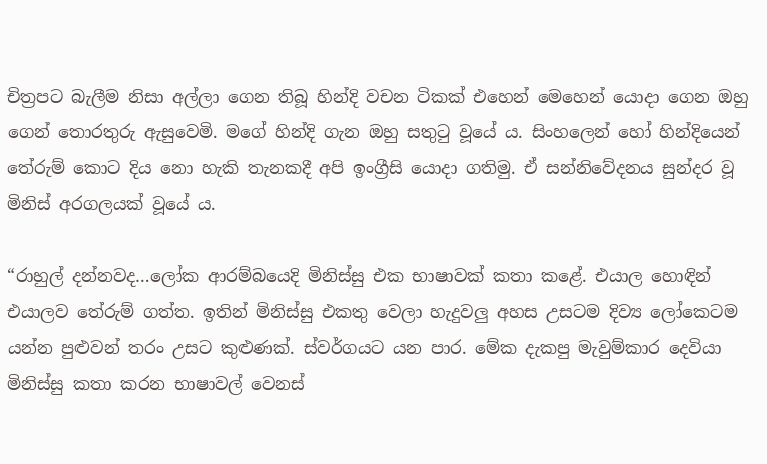චිත්‍රපට බැලීම නිසා අල්ලා ගෙන තිබූ හින්දි වචන ටිකක් එහෙන් මෙහෙන් යොදා ගෙන ඔහු ගෙන් තොරතුරු ඇසුවෙමි. මගේ හින්දි ගැන ඔහු සතුටු වූයේ ය. සිංහලෙන් හෝ හින්දියෙන් තේරුම් කොට දිය නො හැකි තැනකදී අපි ඉංග්‍රීසි යොදා ගතිමු. ඒ සන්නිවේදනය සුන්දර වූ මිනිස් අරගලයක් වූයේ ය.

“රාහුල් දන්නවද…ලෝක ආරම්බයෙදි මිනිස්සු එක භාෂාවක් කතා කළේ. එයාල හොඳින් එයාලව තේරුම් ගත්ත. ඉතින් මිනිස්සු එකතු වෙලා හැදුවලු අහස උසටම දිව්‍ය ලෝකෙටම යන්න පුළුවන් තරං උසට කුළුණක්. ස්වර්ගයට යන පාර. මේක දැකපු මැවුම්කාර දෙවියා මිනිස්සු කතා කරන භාෂාවල් වෙනස්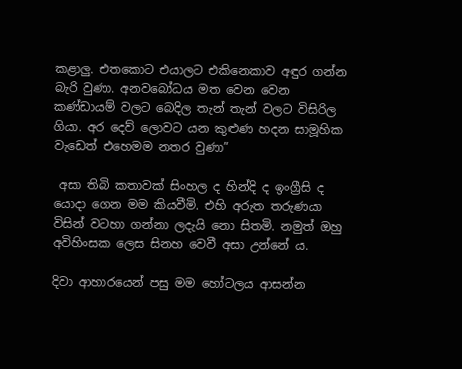කළාලු. එතකොට එයාලට එකිනෙකාව අඳුර ගන්න බැරි වුණා. අනවබෝධය මත වෙන වෙන කණ්ඩායම් වලට බෙදිල තැන් තැන් වලට විසිරිල ගියා. අර දෙව් ලොවට යන කුළුණ හදන සාමූහික වැඩෙත් එහෙමම නතර වුණා”

 අසා තිබි කතාවක් සිංහල ද හින්දි ද ඉංග්‍රීසි ද යොදා ගෙන මම කියවීමි. එහි අරුත තරුණයා විසින් වටහා ගන්නා ලදැයි නො සිතමි. නමුත් ඔහු අවිහිංසක ලෙස සිනහ වෙවී අසා උන්නේ ය.

දිවා ආහාරයෙන් පසු මම හෝටලය ආසන්න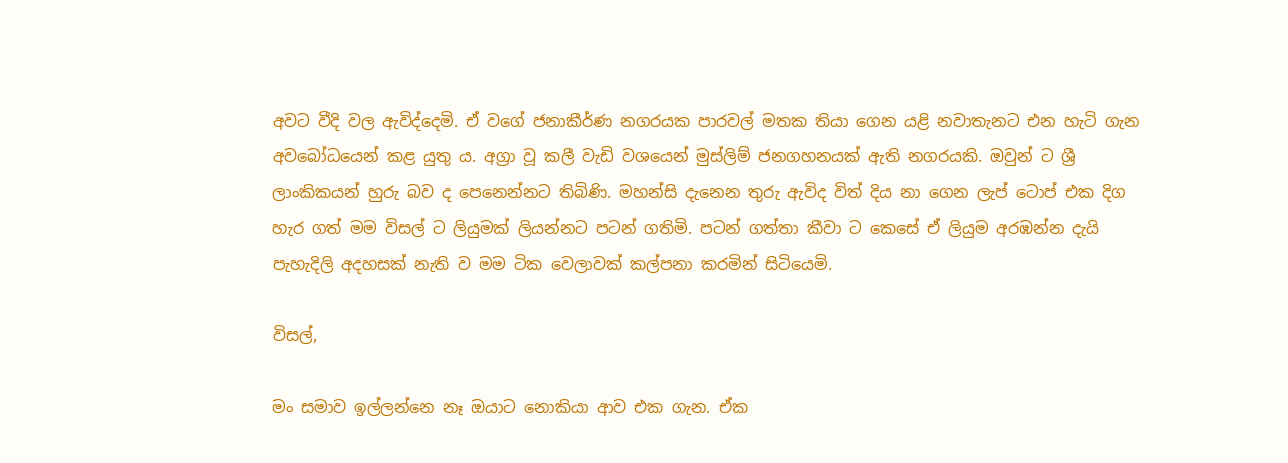අවට වීදි වල ඇවිද්දෙමි. ඒ වගේ ජනාකීර්ණ නගරයක පාරවල් මතක තියා ගෙන යළි නවාතැනට එන හැටි ගැන අවබෝධයෙන් කළ යුතු ය. අග්‍රා වූ කලී වැඩි වශයෙන් මුස්ලිම් ජනගහනයක් ඇති නගරයකි. ඔවුන් ට ශ්‍රී ලාංකිකයන් හුරු බව ද පෙනෙන්නට තිබිණි. මහන්සි දැනෙන තුරු ඇවිද විත් දිය නා ගෙන ලැප් ටොප් එක දිග හැර ගත් මම විසල් ට ලියුමක් ලියන්නට පටන් ගතිමි. පටන් ගත්තා කීවා ට කෙසේ ඒ ලියුම අරඹන්න දැයි පැහැදිලි අදහසක් නැති ව මම ටික වෙලාවක් කල්පනා කරමින් සිටියෙමි.

විසල්,

මං සමාව ඉල්ලන්නෙ නෑ ඔයාට නොකියා ආව එක ගැන. ඒක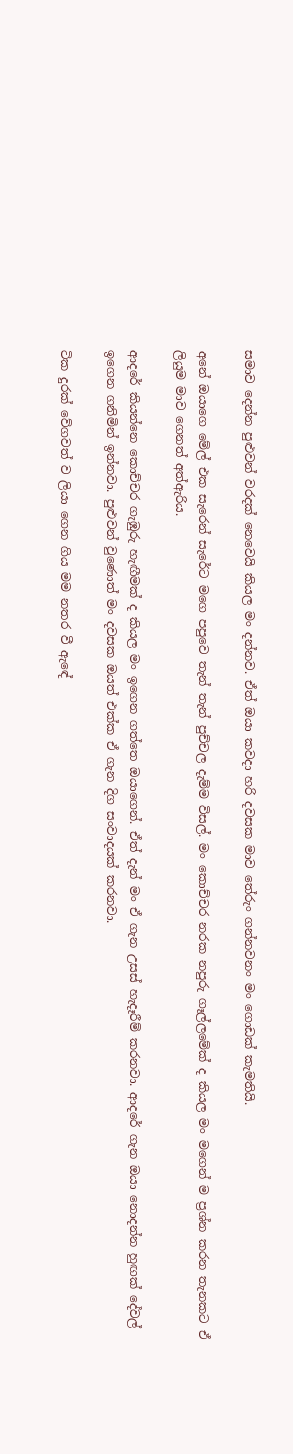සමාව දෙන්න පුළුවන් වරදක් නෙවෙයි කියල මං දන්නව. ඒත් ඔයා කවදා හරි දවසක මාව තේරුං ගන්නවනං මං ගොඩක් කැමතියි.

අනේ ඔයාගෙ මේල් එක සැරෙන් සැරේට මගෙ පපුවෙ තැන් තැන් පුච්චල දැම්ම විසල්. මං කොච්චර නරක නපුරු ගෑල්ලමේක් ද කියල මං මගෙන් ම ප්‍රශ්න කරන තැනකට ඒ ලියුම මාව ගෙනත් අත්ඇරිය.

ආදරේ කියන්නෙ කොච්චර ගැඹුරු හැඟීමක් ද කියල මං ඉගෙන ගත්තෙ ඔයාගෙන්. ඒත් දැන් මං ඒ ගැන උසස් හැදෑරීම් කරනවා. ආදරේ ගැන ඔයා නොදන්න හුඟක් දේවල් ඉගෙන ගනිමින් ඉන්නවා. පුළුවන් වුණොත් මං දවසක ඔයත් එක්ක ඒ ගැන දිග සංවාදයක් කරනවා.

ටික දුරක් වේගවත් ව ලියා ගෙන ගිය මම නතර වී ඇඳේ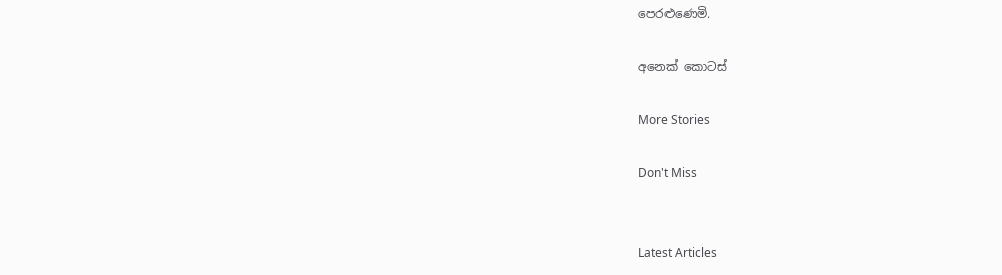පෙරළුණෙමි.

අනෙක් කොටස්

More Stories

Don't Miss


Latest Articles